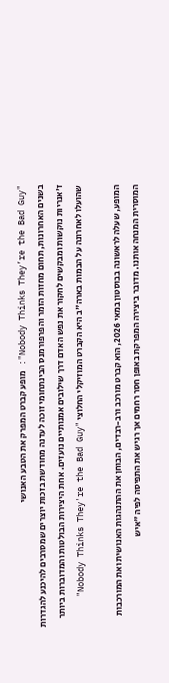"Nobody Thinks They’re the Bad Guy": מופע קברט המפרק את הטבע האנושי
בשנים האחרונות, תחום מחזות הזמר והפרפורמנס הבינתחומי זוכה לעדנה מחודשת בזכות יוצרים שמסרבים להיכנע להגדרות ז'אנריות נוקשות ומבקשים לחקור את נפש האדם דרך שילובים אמנותיים נועזים. אחת היצירות הבולטות והמדוברות ביותר שהועלו לאחרונה על הבמות בארה"ב היא הקברט המוזיקלי החלוצי "Nobody Thinks They're the Bad Guy"

המופע, שעלה לראשונה בבוסטון במאי 2026, הוא קברט מורכב ורב-רבדים, הבוחן את ההתנהגות האנושית ואת המורכבות המוסרית המנחה אותנו. מדובר ביצירה המפרקת באופן חסר רחמים אך רגיש את התפיסה לפיה "איש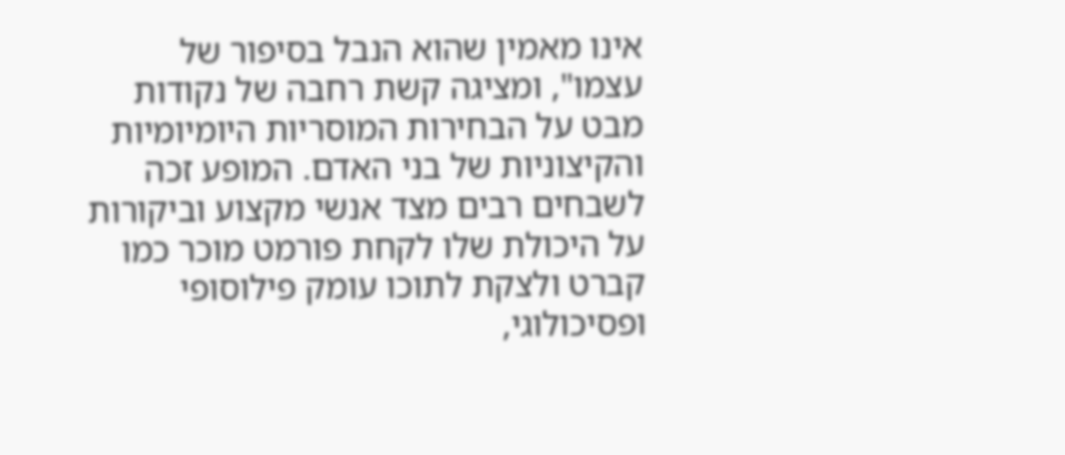אינו מאמין שהוא הנבל בסיפור של עצמו", ומציגה קשת רחבה של נקודות מבט על הבחירות המוסריות היומיומיות והקיצוניות של בני האדם. המופע זכה לשבחים רבים מצד אנשי מקצוע וביקורות על היכולת שלו לקחת פורמט מוכר כמו קברט ולצקת לתוכו עומק פילוסופי ופסיכולוגי,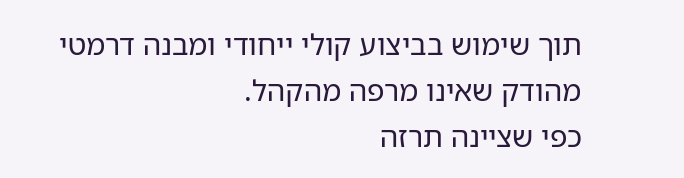תוך שימוש בביצוע קולי ייחודי ומבנה דרמטי מהודק שאינו מרפה מהקהל.
כפי שציינה תרזה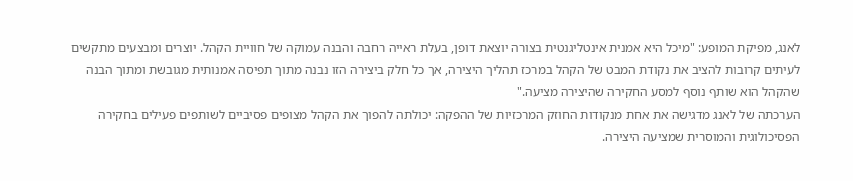לאנג, מפיקת המופע: "מיכל היא אמנית אינטליגנטית בצורה יוצאת דופן, בעלת ראייה רחבה והבנה עמוקה של חוויית הקהל. יוצרים ומבצעים מתקשים לעיתים קרובות להציב את נקודת המבט של הקהל במרכז תהליך היצירה, אך כל חלק ביצירה הזו נבנה מתוך תפיסה אמנותית מגובשת ומתוך הבנה שהקהל הוא שותף נוסף למסע החקירה שהיצירה מציעה."
הערכתה של לאנג מדגישה את אחת מנקודות החוזק המרכזיות של ההפקה: יכולתה להפוך את הקהל מצופים פסיביים לשותפים פעילים בחקירה הפסיכולוגית והמוסרית שמציעה היצירה.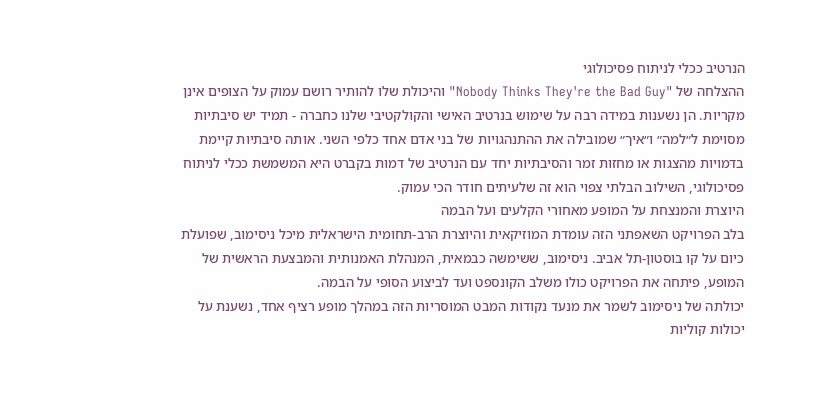הנרטיב ככלי לניתוח פסיכולוגי
ההצלחה של "Nobody Thinks They're the Bad Guy" והיכולת שלו להותיר רושם עמוק על הצופים אינן מקריות. הן נשענות במידה רבה על שימוש בנרטיב האישי והקולקטיבי שלנו כחברה - תמיד יש סיבתיות מסוימת ל״למה״ ו״איך״ שמובילה את ההתנהגויות של בני אדם אחד כלפי השני. אותה סיבתיות קיימת בדמויות מהצגות או מחזות זמר והסיבתיות יחד עם הנרטיב של דמות בקברט היא המשמשת ככלי לניתוח פסיכולוגי, השילוב הבלתי צפוי הוא זה שלעיתים חודר הכי עמוק.
היוצרת והמנצחת על המופע מאחורי הקלעים ועל הבמה
בלב הפרויקט השאפתני הזה עומדת המוזיקאית והיוצרת הרב-תחומית הישראלית מיכל ניסימוב, שפועלת כיום על קו בוסטון-תל אביב. ניסימוב, ששימשה כבמאית, המנהלת האמנותית והמבצעת הראשית של המופע, פיתחה את הפרויקט כולו משלב הקונספט ועד לביצוע הסופי על הבמה.
יכולתה של ניסימוב לשמר את מנעד נקודות המבט המוסריות הזה במהלך מופע רציף אחד, נשענת על יכולות קוליות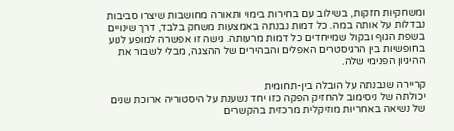ומשחקיות חזקות, בשילוב עם בחירות בימוי ותאורה מחושבות שיצרו סביבות נבדלות על אותה במה. כל דמות נבנתה באמצעות משחק בלבד, דרך שינויים בשפת הגוף ובקול שמייחדים כל דמות מרעותה. גישה זו אפשרה למופע לנוע בחופשיות בין הרגיסטרים האפלים והבהירים של ההצגה, מבלי לשבור את ההיגיון הפנימי שלה.

קריירה שנבנתה על הובלה בין-תחומית
יכולתה של ניסימוב להחזיק הפקה כזו יחד נשענת על היסטוריה ארוכת שנים של נשיאה באחריות מוזיקלית מרכזית בהקשרים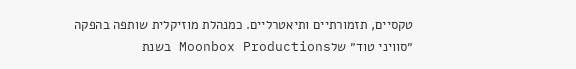טקסיים, תזמורתיים ותיאטרליים. כמנהלת מוזיקלית שותפה בהפקה ״סוויני טוד״ שלMoonbox Productions בשנת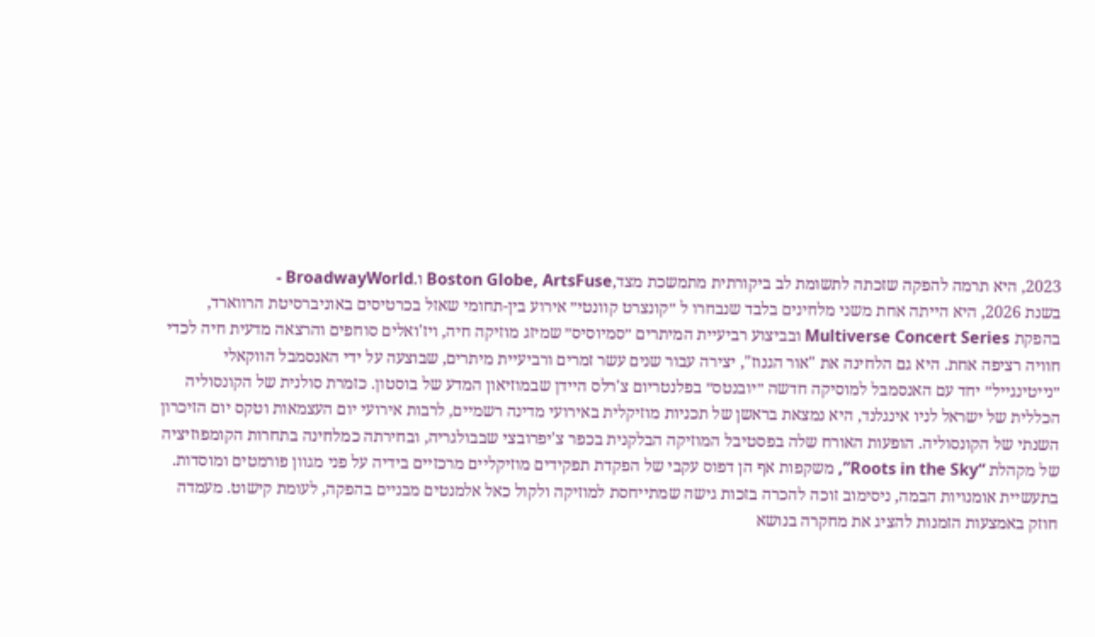2023, היא תרמה להפקה שזכתה לתשומת לב ביקורתית מתמשכת מצד,Boston Globe, ArtsFuse ו.BroadwayWorld -
בשנת 2026, היא הייתה אחת משני מלחינים בלבד שנבחרו ל ״קונצרט קוונטי״ אירוע בין-תחומי שאזל בכרטיסים באוניברסיטת הרווארד, בהפקת Multiverse Concert Series ובביצוע רביעיית המיתרים ״סמיוסיס״ שמיזג מוזיקה חיה, ויז'ואלים סוחפים והרצאה מדעית חיה לכדי חוויה רציפה אחת. היא גם הלחינה את "אור הגנוז", יצירה עבור שנים עשר זמרים ורביעיית מיתרים, שבוצעה על ידי האנסמבל הווקאלי ״נייטינגייל״ יחד עם האנסמבל למוסיקה חדשה ״יובנטס״ בפלנטריום צ'רלס היידן שבמוזיאון המדע של בוסטון. כזמרת סולנית של הקונסוליה הכללית של ישראל לניו אינגלנד, היא נמצאת בראשן של תכניות מוזיקלית באירועי מדינה רשמיים, לרבות אירועי יום העצמאות וטקס יום הזיכרון השנתי של הקונסוליה. הופעות האורח שלה בפסטיבל המוזיקה הבלקנית בכפר צ'יפרובצי שבבולגריה, ובחירתה כמלחינה בתחרות הקומפוזיציה של מקהלת “Roots in the Sky”, משקפות אף הן דפוס עקבי של הפקדת תפקידים מוזיקליים מרכזיים בידיה על פני מגוון פורמטים ומוסדות.
בתעשיית אומנויות הבמה, ניסימוב זוכה להכרה בזכות גישה שמתייחסת למוזיקה ולקול כאל אלמנטים מבניים בהפקה, לעומת קישוט. מעמדה חוזק באמצעות הזמנות להציג את מחקרה בנושא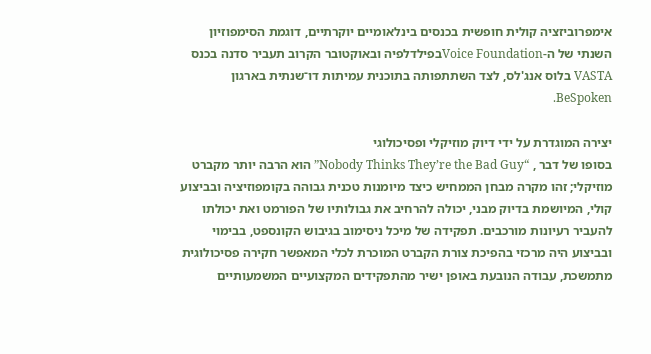אימפרוביזציה קולית חופשית בכנסים בינלאומיים יוקרתיים, דוגמת הסימפוזיון השנתי של ה-Voice Foundationבפילדלפיה ובאוקטובר הקרוב תעביר סדנה בכנס VASTA בלוס אנג'לס, לצד השתתפותה בתוכנית עמיתות דו־שנתית בארגון BeSpoken.

יצירה המוגדרת על ידי דיוק מוזיקלי ופסיכולוגי
בסופו של דבר , “Nobody Thinks They’re the Bad Guy” הוא הרבה יותר מקברט מוזיקלי; זהו מקרה מבחן הממחיש כיצד מיומנות טכנית גבוהה בקומפוזיציה ובביצוע קולי, המיושמת בדיוק מבני, יכולה להרחיב את גבולותיו של הפורמט ואת יכולתו להעביר רעיונות מורכבים. תפקידה של מיכל ניסימוב בגיבוש הקונספט, בבימוי ובביצוע היה מרכזי בהפיכת צורת הקברט המוכרת לכלי המאפשר חקירה פסיכולוגית מתמשכת, עבודה הנובעת באופן ישיר מהתפקידים המקצועיים המשמעותיים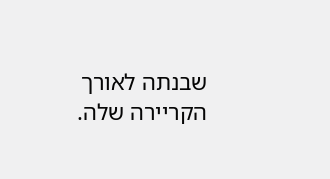שבנתה לאורך הקריירה שלה.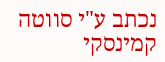נכתב ע"י סווטה קמינסקי